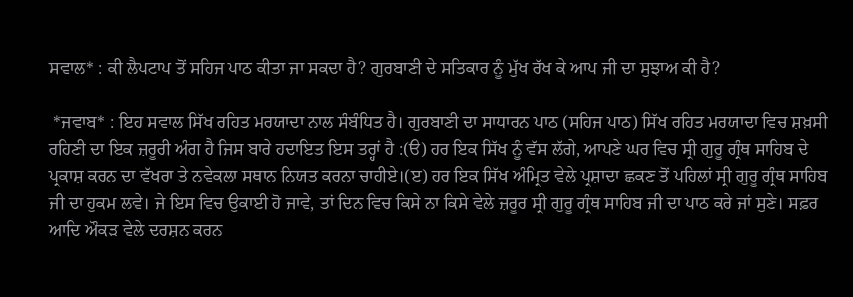ਸਵਾਲ* : ਕੀ ਲੈਪਟਾਪ ਤੋਂ ਸਹਿਜ ਪਾਠ ਕੀਤਾ ਜਾ ਸਕਦਾ ਹੈ? ਗੁਰਬਾਣੀ ਦੇ ਸਤਿਕਾਰ ਨੂੰ ਮੁੱਖ ਰੱਖ ਕੇ ਆਪ ਜੀ ਦਾ ਸੁਝਾਅ ਕੀ ਹੈ?

 *ਜਵਾਬ* : ਇਹ ਸਵਾਲ ਸਿੱਖ ਰਹਿਤ ਮਰਯਾਦਾ ਨਾਲ ਸੰਬੰਧਿਤ ਹੈ। ਗੁਰਬਾਣੀ ਦਾ ਸਾਧਾਰਨ ਪਾਠ (ਸਹਿਜ ਪਾਠ) ਸਿੱਖ ਰਹਿਤ ਮਰਯਾਦਾ ਵਿਚ ਸ਼ਖ਼ਸੀ ਰਹਿਣੀ ਦਾ ਇਕ ਜ਼ਰੂਰੀ ਅੰਗ ਹੈ ਜਿਸ ਬਾਰੇ ਹਦਾਇਤ ਇਸ ਤਰ੍ਹਾਂ ਹੈ :(ੳ) ਹਰ ਇਕ ਸਿੱਖ ਨੂੰ ਵੱਸ ਲੱਗੇ, ਆਪਣੇ ਘਰ ਵਿਚ ਸ੍ਰੀ ਗੁਰੂ ਗ੍ਰੰਥ ਸਾਹਿਬ ਦੇ ਪ੍ਰਕਾਸ਼ ਕਰਨ ਦਾ ਵੱਖਰਾ ਤੇ ਨਵੇਕਲਾ ਸਥਾਨ ਨਿਯਤ ਕਰਨਾ ਚਾਹੀਏ।(ੲ) ਹਰ ਇਕ ਸਿੱਖ ਅੰਮ੍ਰਿਤ ਵੇਲੇ ਪ੍ਰਸ਼ਾਦਾ ਛਕਣ ਤੋਂ ਪਹਿਲਾਂ ਸ੍ਰੀ ਗੁਰੂ ਗ੍ਰੰਥ ਸਾਹਿਬ ਜੀ ਦਾ ਹੁਕਮ ਲਵੇ। ਜੇ ਇਸ ਵਿਚ ਉਕਾਈ ਹੋ ਜਾਵੇ, ਤਾਂ ਦਿਨ ਵਿਚ ਕਿਸੇ ਨਾ ਕਿਸੇ ਵੇਲੇ ਜ਼ਰੂਰ ਸ੍ਰੀ ਗੁਰੂ ਗ੍ਰੰਥ ਸਾਹਿਬ ਜੀ ਦਾ ਪਾਠ ਕਰੇ ਜਾਂ ਸੁਣੇ। ਸਫ਼ਰ ਆਦਿ ਔਕੜ ਵੇਲੇ ਦਰਸ਼ਨ ਕਰਨ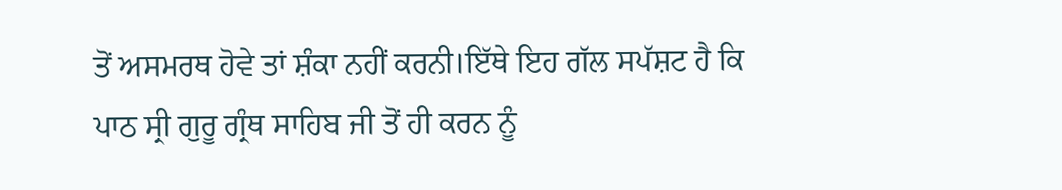ਤੋਂ ਅਸਮਰਥ ਹੋਵੇ ਤਾਂ ਸ਼ੰਕਾ ਨਹੀਂ ਕਰਨੀ।ਇੱਥੇ ਇਹ ਗੱਲ ਸਪੱਸ਼ਟ ਹੈ ਕਿ ਪਾਠ ਸ੍ਰੀ ਗੁਰੂ ਗ੍ਰੰਥ ਸਾਹਿਬ ਜੀ ਤੋਂ ਹੀ ਕਰਨ ਨੂੰ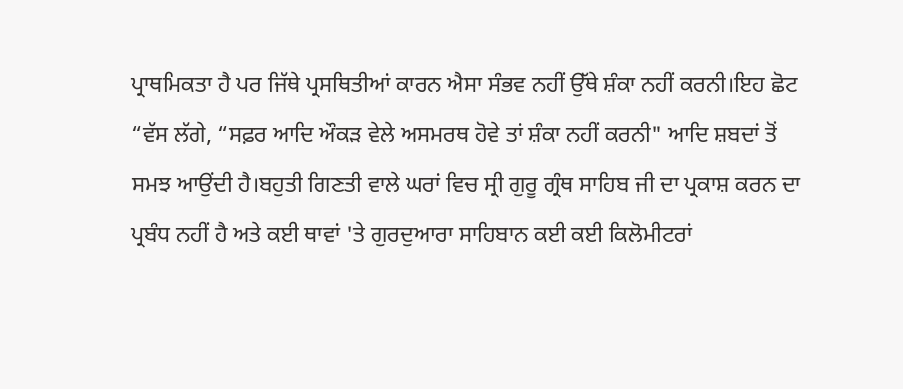ਪ੍ਰਾਥਮਿਕਤਾ ਹੈ ਪਰ ਜਿੱਥੇ ਪ੍ਰਸਥਿਤੀਆਂ ਕਾਰਨ ਐਸਾ ਸੰਭਵ ਨਹੀਂ ਉੱਥੇ ਸ਼ੰਕਾ ਨਹੀਂ ਕਰਨੀ।ਇਹ ਛੋਟ “ਵੱਸ ਲੱਗੇ, “ਸਫ਼ਰ ਆਦਿ ਔਕੜ ਵੇਲੇ ਅਸਮਰਥ ਹੋਵੇ ਤਾਂ ਸ਼ੰਕਾ ਨਹੀਂ ਕਰਨੀ" ਆਦਿ ਸ਼ਬਦਾਂ ਤੋਂ ਸਮਝ ਆਉਂਦੀ ਹੈ।ਬਹੁਤੀ ਗਿਣਤੀ ਵਾਲੇ ਘਰਾਂ ਵਿਚ ਸ੍ਰੀ ਗੁਰੂ ਗ੍ਰੰਥ ਸਾਹਿਬ ਜੀ ਦਾ ਪ੍ਰਕਾਸ਼ ਕਰਨ ਦਾ ਪ੍ਰਬੰਧ ਨਹੀਂ ਹੈ ਅਤੇ ਕਈ ਥਾਵਾਂ 'ਤੇ ਗੁਰਦੁਆਰਾ ਸਾਹਿਬਾਨ ਕਈ ਕਈ ਕਿਲੋਮੀਟਰਾਂ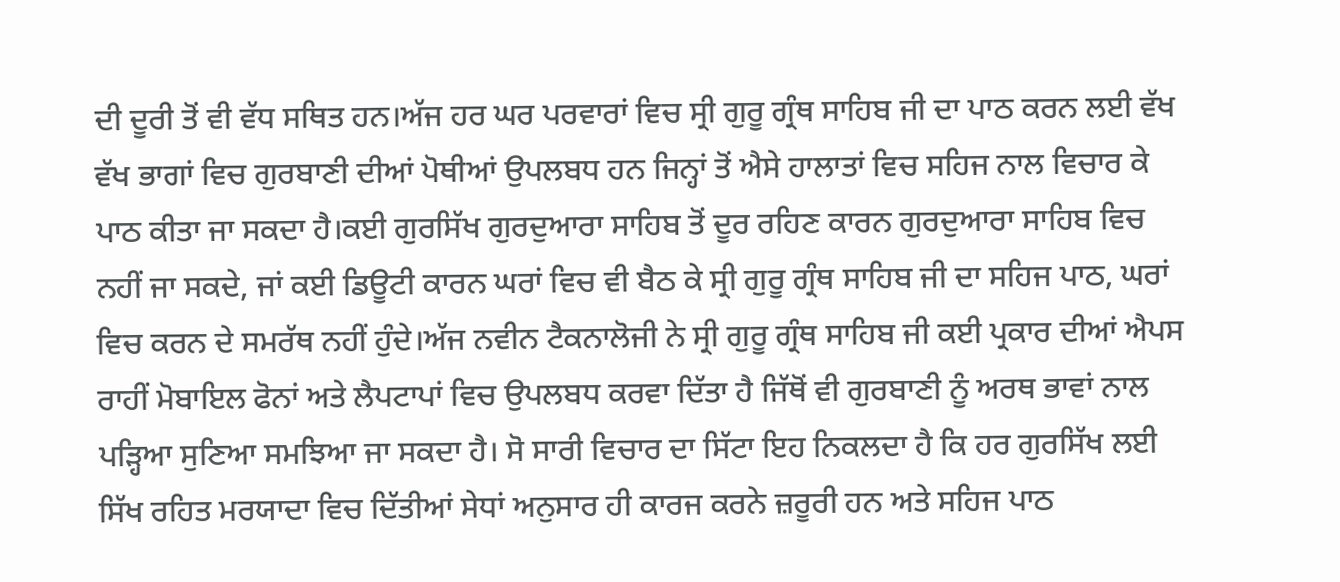ਦੀ ਦੂਰੀ ਤੋਂ ਵੀ ਵੱਧ ਸਥਿਤ ਹਨ।ਅੱਜ ਹਰ ਘਰ ਪਰਵਾਰਾਂ ਵਿਚ ਸ੍ਰੀ ਗੁਰੂ ਗ੍ਰੰਥ ਸਾਹਿਬ ਜੀ ਦਾ ਪਾਠ ਕਰਨ ਲਈ ਵੱਖ ਵੱਖ ਭਾਗਾਂ ਵਿਚ ਗੁਰਬਾਣੀ ਦੀਆਂ ਪੋਥੀਆਂ ਉਪਲਬਧ ਹਨ ਜਿਨ੍ਹਾਂ ਤੋਂ ਐਸੇ ਹਾਲਾਤਾਂ ਵਿਚ ਸਹਿਜ ਨਾਲ ਵਿਚਾਰ ਕੇ ਪਾਠ ਕੀਤਾ ਜਾ ਸਕਦਾ ਹੈ।ਕਈ ਗੁਰਸਿੱਖ ਗੁਰਦੁਆਰਾ ਸਾਹਿਬ ਤੋਂ ਦੂਰ ਰਹਿਣ ਕਾਰਨ ਗੁਰਦੁਆਰਾ ਸਾਹਿਬ ਵਿਚ ਨਹੀਂ ਜਾ ਸਕਦੇ, ਜਾਂ ਕਈ ਡਿਊਟੀ ਕਾਰਨ ਘਰਾਂ ਵਿਚ ਵੀ ਬੈਠ ਕੇ ਸ੍ਰੀ ਗੁਰੂ ਗ੍ਰੰਥ ਸਾਹਿਬ ਜੀ ਦਾ ਸਹਿਜ ਪਾਠ, ਘਰਾਂ ਵਿਚ ਕਰਨ ਦੇ ਸਮਰੱਥ ਨਹੀਂ ਹੁੰਦੇ।ਅੱਜ ਨਵੀਨ ਟੈਕਨਾਲੋਜੀ ਨੇ ਸ੍ਰੀ ਗੁਰੂ ਗ੍ਰੰਥ ਸਾਹਿਬ ਜੀ ਕਈ ਪ੍ਰਕਾਰ ਦੀਆਂ ਐਪਸ ਰਾਹੀਂ ਮੋਬਾਇਲ ਫੋਨਾਂ ਅਤੇ ਲੈਪਟਾਪਾਂ ਵਿਚ ਉਪਲਬਧ ਕਰਵਾ ਦਿੱਤਾ ਹੈ ਜਿੱਥੋਂ ਵੀ ਗੁਰਬਾਣੀ ਨੂੰ ਅਰਥ ਭਾਵਾਂ ਨਾਲ ਪੜ੍ਹਿਆ ਸੁਣਿਆ ਸਮਝਿਆ ਜਾ ਸਕਦਾ ਹੈ। ਸੋ ਸਾਰੀ ਵਿਚਾਰ ਦਾ ਸਿੱਟਾ ਇਹ ਨਿਕਲਦਾ ਹੈ ਕਿ ਹਰ ਗੁਰਸਿੱਖ ਲਈ ਸਿੱਖ ਰਹਿਤ ਮਰਯਾਦਾ ਵਿਚ ਦਿੱਤੀਆਂ ਸੇਧਾਂ ਅਨੁਸਾਰ ਹੀ ਕਾਰਜ ਕਰਨੇ ਜ਼ਰੂਰੀ ਹਨ ਅਤੇ ਸਹਿਜ ਪਾਠ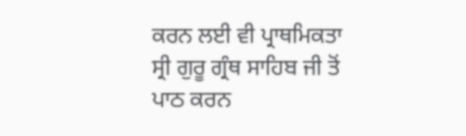ਕਰਨ ਲਈ ਵੀ ਪ੍ਰਾਥਮਿਕਤਾ ਸ੍ਰੀ ਗੁਰੂ ਗ੍ਰੰਥ ਸਾਹਿਬ ਜੀ ਤੋਂ ਪਾਠ ਕਰਨ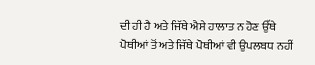ਦੀ ਹੀ ਹੈ ਅਤੇ ਜਿੱਥੇ ਐਸੇ ਹਾਲਾਤ ਨ ਹੋਣ ਉੱਥੇ ਪੋਥੀਆਂ ਤੋਂ ਅਤੇ ਜਿੱਥੇ ਪੋਥੀਆਂ ਵੀ ਉਪਲਬਧ ਨਹੀਂ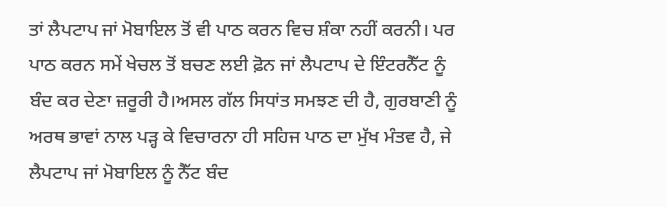ਤਾਂ ਲੈਪਟਾਪ ਜਾਂ ਮੋਬਾਇਲ ਤੋਂ ਵੀ ਪਾਠ ਕਰਨ ਵਿਚ ਸ਼ੰਕਾ ਨਹੀਂ ਕਰਨੀ। ਪਰ ਪਾਠ ਕਰਨ ਸਮੇਂ ਖੇਚਲ ਤੋਂ ਬਚਣ ਲਈ ਫ਼ੋਨ ਜਾਂ ਲੈਪਟਾਪ ਦੇ ਇੰਟਰਨੈੱਟ ਨੂੰ ਬੰਦ ਕਰ ਦੇਣਾ ਜ਼ਰੂਰੀ ਹੈ।ਅਸਲ ਗੱਲ ਸਿਧਾਂਤ ਸਮਝਣ ਦੀ ਹੈ, ਗੁਰਬਾਣੀ ਨੂੰ ਅਰਥ ਭਾਵਾਂ ਨਾਲ ਪੜ੍ਹ ਕੇ ਵਿਚਾਰਨਾ ਹੀ ਸਹਿਜ ਪਾਠ ਦਾ ਮੁੱਖ ਮੰਤਵ ਹੈ, ਜੇ ਲੈਪਟਾਪ ਜਾਂ ਮੋਬਾਇਲ ਨੂੰ ਨੈੱਟ ਬੰਦ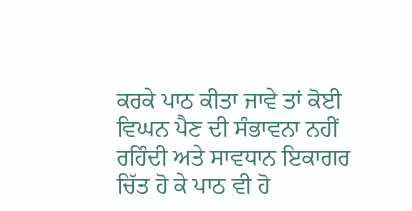ਕਰਕੇ ਪਾਠ ਕੀਤਾ ਜਾਵੇ ਤਾਂ ਕੋਈ ਵਿਘਨ ਪੈਣ ਦੀ ਸੰਭਾਵਨਾ ਨਹੀਂ ਰਹਿੰਦੀ ਅਤੇ ਸਾਵਧਾਨ ਇਕਾਗਰ ਚਿੱਤ ਹੋ ਕੇ ਪਾਠ ਵੀ ਹੋ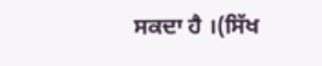ਸਕਦਾ ਹੈ ।(ਸਿੱਖ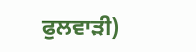ਫੁਲਵਾੜੀ)